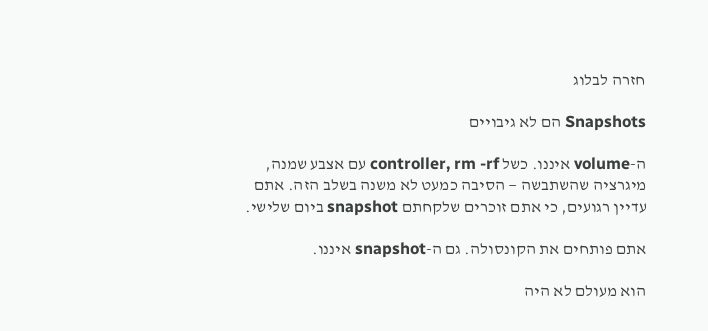חזרה לבלוג

Snapshots הם לא גיבויים

ה-volume איננו. כשל controller, rm -rf עם אצבע שמנה, מיגרציה שהשתבשה — הסיבה כמעט לא משנה בשלב הזה. אתם עדיין רגועים, כי אתם זוכרים שלקחתם snapshot ביום שלישי.

אתם פותחים את הקונסולה. גם ה-snapshot איננו.

הוא מעולם לא היה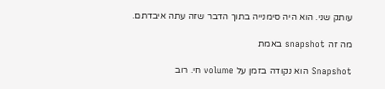עותק שני. הוא היה סימנייה בתוך הדבר שזה עתה איבדתם.

מה זה snapshot באמת

Snapshot הוא נקודה בזמן על volume חי. רוב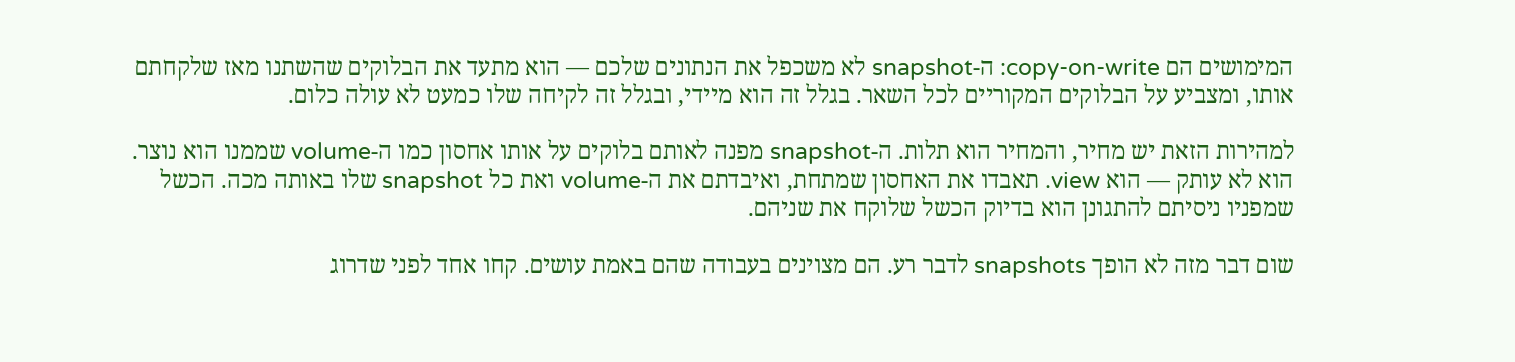המימושים הם copy-on-write: ה-snapshot לא משכפל את הנתונים שלכם — הוא מתעד את הבלוקים שהשתנו מאז שלקחתם אותו, ומצביע על הבלוקים המקוריים לכל השאר. בגלל זה הוא מיידי, ובגלל זה לקיחה שלו כמעט לא עולה כלום.

למהירות הזאת יש מחיר, והמחיר הוא תלות. ה-snapshot מפנה לאותם בלוקים על אותו אחסון כמו ה-volume שממנו הוא נוצר. הוא לא עותק — הוא view. תאבדו את האחסון שמתחת, ואיבדתם את ה-volume ואת כל snapshot שלו באותה מכה. הכשל שמפניו ניסיתם להתגונן הוא בדיוק הכשל שלוקח את שניהם.

שום דבר מזה לא הופך snapshots לדבר רע. הם מצוינים בעבודה שהם באמת עושים. קחו אחד לפני שדרוג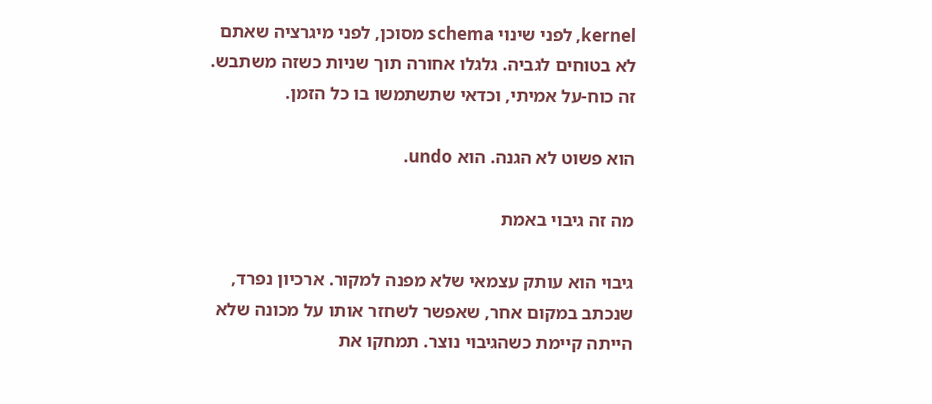kernel, לפני שינוי schema מסוכן, לפני מיגרציה שאתם לא בטוחים לגביה. גלגלו אחורה תוך שניות כשזה משתבש. זה כוח-על אמיתי, וכדאי שתשתמשו בו כל הזמן.

הוא פשוט לא הגנה. הוא undo.

מה זה גיבוי באמת

גיבוי הוא עותק עצמאי שלא מפנה למקור. ארכיון נפרד, שנכתב במקום אחר, שאפשר לשחזר אותו על מכונה שלא הייתה קיימת כשהגיבוי נוצר. תמחקו את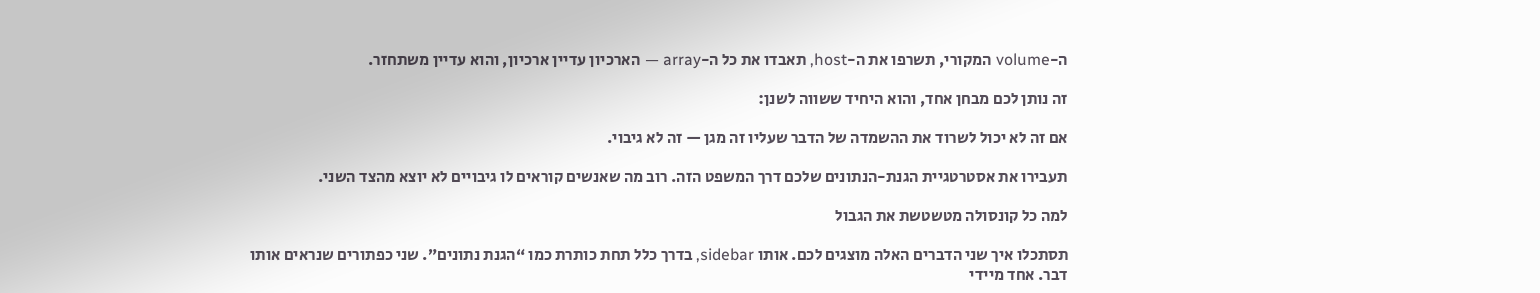ה-volume המקורי, תשרפו את ה-host, תאבדו את כל ה-array — הארכיון עדיין ארכיון, והוא עדיין משתחזר.

זה נותן לכם מבחן אחד, והוא היחיד ששווה לשנן:

אם זה לא יכול לשרוד את ההשמדה של הדבר שעליו זה מגן — זה לא גיבוי.

תעבירו את אסטרטגיית הגנת-הנתונים שלכם דרך המשפט הזה. רוב מה שאנשים קוראים לו גיבויים לא יוצא מהצד השני.

למה כל קונסולה מטשטשת את הגבול

תסתכלו איך שני הדברים האלה מוצגים לכם. אותו sidebar, בדרך כלל תחת כותרת כמו “הגנת נתונים”. שני כפתורים שנראים אותו דבר. אחד מיידי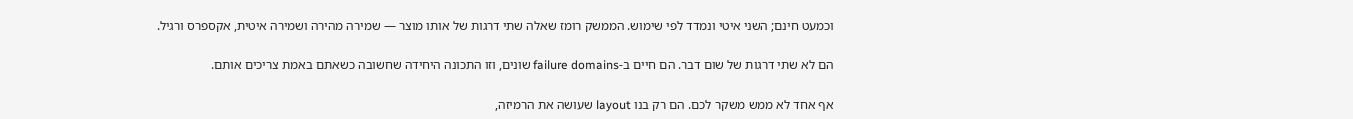וכמעט חינם; השני איטי ונמדד לפי שימוש. הממשק רומז שאלה שתי דרגות של אותו מוצר — שמירה מהירה ושמירה איטית, אקספרס ורגיל.

הם לא שתי דרגות של שום דבר. הם חיים ב-failure domains שונים, וזו התכונה היחידה שחשובה כשאתם באמת צריכים אותם.

אף אחד לא ממש משקר לכם. הם רק בנו layout שעושה את הרמיזה,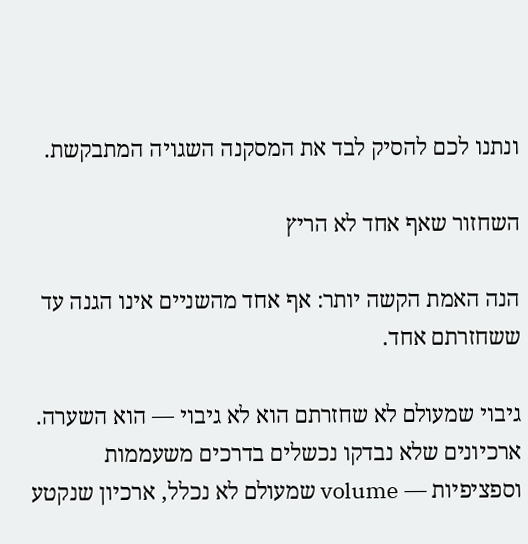ונתנו לכם להסיק לבד את המסקנה השגויה המתבקשת.

השחזור שאף אחד לא הריץ

הנה האמת הקשה יותר: אף אחד מהשניים אינו הגנה עד ששחזרתם אחד.

גיבוי שמעולם לא שחזרתם הוא לא גיבוי — הוא השערה. ארכיונים שלא נבדקו נכשלים בדרכים משעממות וספציפיות — volume שמעולם לא נכלל, ארכיון שנקטע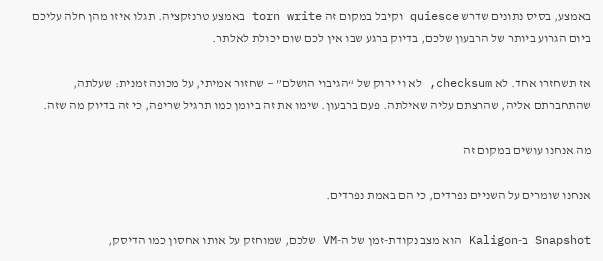באמצע, בסיס נתונים שדרש quiesce וקיבל במקום זה torn write באמצע טרנזקציה. תגלו איזו מהן חלה עליכם ביום הגרוע ביותר של הרבעון שלכם, בדיוק ברגע שבו אין לכם שום יכולת לאלתר.

אז תשחזרו אחד. לא checksum, לא וי ירוק של “הגיבוי הושלם” — שחזור אמיתי, על מכונה זמנית: שעלתה, שהתחברתם אליה, שהרצתם עליה שאילתה. פעם ברבעון. שימו את זה ביומן כמו תרגיל שריפה, כי זה בדיוק מה שזה.

מה אנחנו עושים במקום זה

אנחנו שומרים על השניים נפרדים, כי הם באמת נפרדים.

Snapshot ב-Kaligon הוא מצב נקודת-זמן של ה-VM שלכם, שמוחזק על אותו אחסון כמו הדיסק,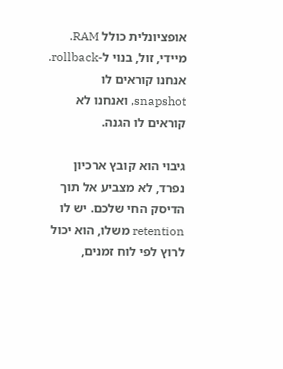אופציונלית כולל RAM. מיידי, זול, בנוי ל-rollback. אנחנו קוראים לו snapshot, ואנחנו לא קוראים לו הגנה.

גיבוי הוא קובץ ארכיון נפרד, לא מצביע אל תוך הדיסק החי שלכם. יש לו retention משלו, הוא יכול לרוץ לפי לוח זמנים,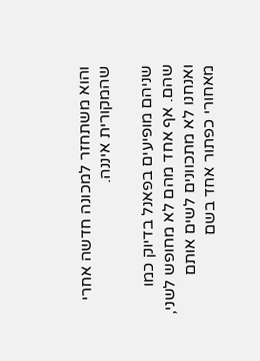והוא משתחזר למכונה חדשה אחרי שהמקורית איננה.

שניהם מופיעים בפאנל בדיוק כמו שהם. אף אחד מהם לא מחופש לשני, ואנחנו לא מתכוונים לשים אותם מאחורי כפתור אחד בשם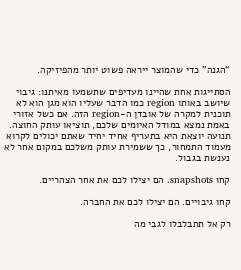“הגנה” כדי שהמוצר ייראה פשוט יותר מהפיזיקה.

הסתייגות אחת שהיינו מעדיפים שתשמעו מאיתנו: גיבוי שיושב באותו region כמו הדבר שעליו הוא מגן הוא לא תוכנית למקרה של אובדן ה-region הזה. אם כשל אזורי באמת נמצא במודל האיומים שלכם, תוציאו עותק החוצה. תנועה יוצאת היא בתעריף אחיד יחיד שאתם יכולים לקרוא מעמוד התמחור, כך ששמירת עותק משלכם במקום אחר לא נענשת בגבול.

קחו snapshots. הם יצילו לכם את אחר הצהריים.

קחו גיבויים. הם יצילו לכם את החברה.

רק אל תתבלבלו לגבי מה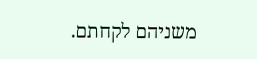משניהם לקחתם.